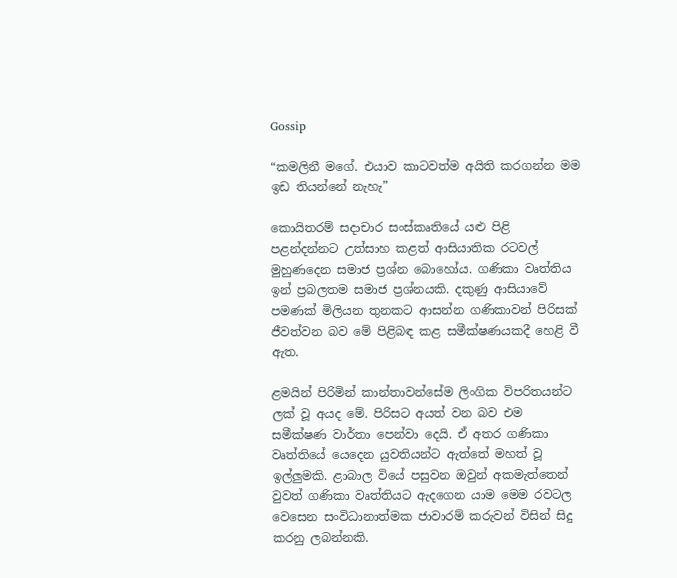Gossip

“කමලිනී මගේ. එයාව කාටවත්ම අයිති කරගන්න මම ඉඩ තියන්නේ නැහැ”

කොයිතරම් සදාචාර සංස්කෘතියේ යළු පිළි පළන්දන්නට උත්සාහ කළත් ආසියාතික රටවල් මුහුණදෙන සමාජ ප්‍රශ්න බොහෝය. ගණිකා වෘත්තිය ඉන් ප්‍රබලතම සමාජ ප්‍රශ්නයකි. දකුණු ආසියාවේ පමණක් මිලියන තුනකට ආසන්න ගණිකාවන් පිරිසක් ජීවත්වන බව මේ පිළිබඳ කළ සමීක්ෂණයකදී හෙළි වී ඇත.

ළමයින් පිරිමින් කාන්තාවන්සේම ලිංගික විපරිතයන්ට ලක් වූ අයද මේ. පිරිසට අයත් වන බව එම සමීක්ෂණ වාර්තා පෙන්වා දෙයි. ඒ අතර ගණිකා වෘත්තියේ යෙදෙන යුවතියන්ට ඇත්තේ මහත් වූ ඉල්ලුමකි. ළාබාල වියේ පසුවන ඔවුන් අකමැත්තෙන් වුවත් ගණිකා වෘත්තියට ඇදගෙන යාම මෙම රවටල වෙසෙන සංවිධානාත්මක ජාවාරම් කරුවන් විසින් සිදු කරනු ලබන්නකි.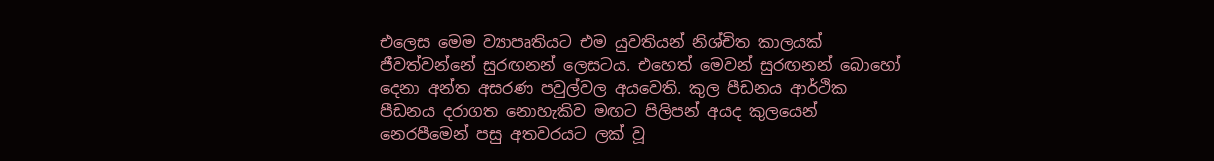එලෙස මෙම ව්‍යාපෘතියට එම යුවතියන් නිශ්චිත කාලයක් ජීවත්වන්නේ සුරඟනන් ලෙසටය. එහෙත් මෙවන් සුරඟනන් බොහෝ දෙනා අන්ත අසරණ පවුල්වල අයවෙති. කුල පීඩනය ආර්ථික පීඩනය දරාගත නොහැකිව මඟට පිලිපන් අයද කුලයෙන් නෙරපීමෙන් පසු අතවරයට ලක් වූ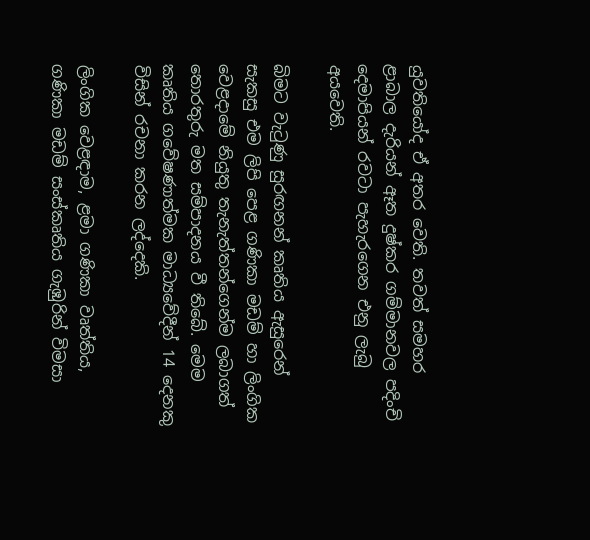යුවතියෝද ඒ අතර වෙති. තවත් සමහර ළාබාල දැරියන් ඈත දුෂ්කර ගම්මානවල පදිංචි දෙමාපියන් රවටා පැහැරගෙන එනු ලැබු අයවෙති.

බිමට වැටුණු සුරඟනන් කෘතිය ඇසුරෙන් සැකසු එම ලිපි පෙළ ගණිකා මඩම් හා ලිංගික වෙළදාමේ නියුතු තැනැත්තන්ගෙන්ම ලබාගත් තොරතුරු මත සම්පාදනය වී තිබේ. මෙම කෘතිය ගවේෂණාත්මක මාධ්‍යවේදීන් 14 දෙනකු විසින් රචනා කරන ලද්දෙකි.

ලිංගික වෙළඳාම, ළමා ගණිකා වෘත්තිය, ගණිකා මඩම් සංස්කෘතිය ගැඹුරින් විමසා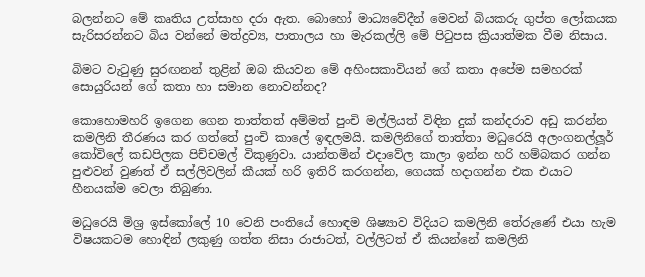බලන්නට මේ කෘතිය උත්සාහ දරා ඇත. බොහෝ මාධ්‍යවේදීන් මෙවන් බියකරු ගුප්ත ලෝකයක සැරිසරන්නට බිය වන්නේ මත්ද්‍රව්‍ය, පාතාලය හා මැරකල්ලි මේ පිටුපස ක්‍රියාත්මක වීම නිසාය.

බිමට වැටුණු සුරඟනන් තුළින් ඔබ කියවන මේ අහිංසකාවියන් ගේ කතා අපේම සමහරක් සොයුරියන් ගේ කතා හා සමාන නොවන්නද?

කොහොමහරි ඉගෙන ගෙන තාත්තත් අම්මත් පුංචි මල්ලියත් විඳින දුක් කන්දරාව අඩු කරන්න කමලිනි තීරණය කර ගත්තේ පුංචි කාලේ ඉඳලමයි. කමලිනිගේ තාත්තා මධුරෙයි අලංගනල්ලූර් කෝවිලේ කඩපිලක පිච්චමල් විකුණුවා. යාන්තමින් එදාවේල කාලා ඉන්න හරි හම්බකර ගන්න පුළුවන් වුණත් ඒ සල්ලිවලින් කීයක් හරි ඉතිරි කරගන්න, ගෙයක් හදාගන්න එක එයාට හීනයක්ම වෙලා තිබුණා.

මධුරෙයි මිශ්‍ර ඉස්කෝලේ 10 වෙනි පංතියේ හොඳම ශිෂ්‍යාව විදියට කමලිනි තේරුණේ එයා හැම විෂයකටම හොඳින් ලකුණු ගත්ත නිසා රාජාටත්, වල්ලිටත් ඒ කියන්නේ කමලිනි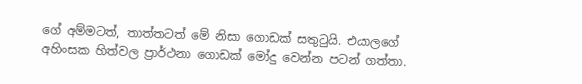ගේ අම්මටත්, තාත්තටත් මේ නිසා ගොඩක් සතුටුයි. එයාලගේ අහිංසක හිත්වල ප්‍රාර්ථනා ගොඩක් මෝදු වෙන්න පටන් ගත්තා.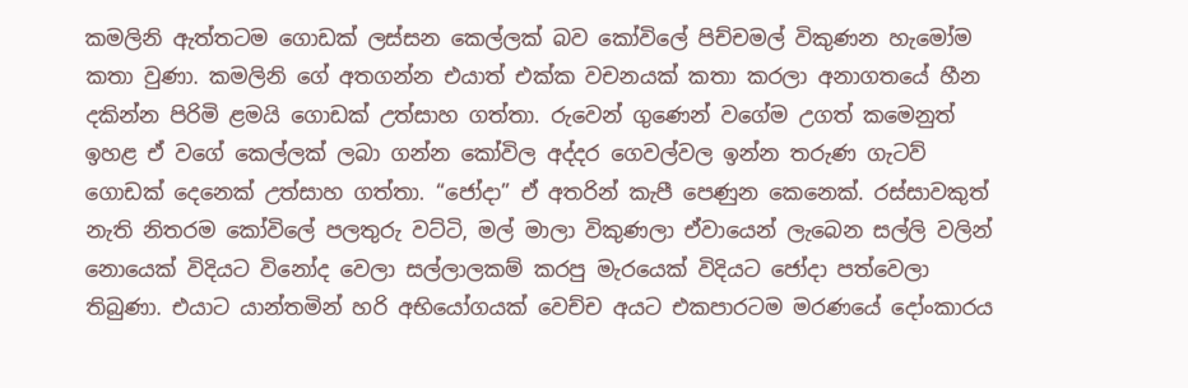කමලිනි ඇත්තටම ගොඩක් ලස්සන කෙල්ලක් බව කෝවිලේ පිච්චමල් විකුණන හැමෝම කතා වුණා. කමලිනි ගේ අතගන්න එයාත් එක්ක වචනයක් කතා කරලා අනාගතයේ හීන දකින්න පිරිමි ළමයි ගොඩක් උත්සාහ ගත්තා. රුවෙන් ගුණෙන් වගේම උගත් කමෙනුත් ඉහළ ඒ වගේ කෙල්ලක් ලබා ගන්න කෝවිල අද්දර ගෙවල්වල ඉන්න තරුණ ගැටව් ගොඩක් දෙනෙක් උත්සාහ ගත්තා. “ජෝදා” ඒ අතරින් කැපී පෙණුන කෙනෙක්. රස්සාවකුත් නැති නිතරම කෝවිලේ පලතුරු වට්ටි, මල් මාලා විකුණලා ඒවායෙන් ලැබෙන සල්ලි වලින් නොයෙක් විදියට විනෝද වෙලා සල්ලාලකම් කරපු මැරයෙක් විදියට ජෝදා පත්වෙලා තිබුණා. එයාට යාන්තමින් හරි අභියෝගයක් වෙච්ච අයට එකපාරටම මරණයේ දෝංකාරය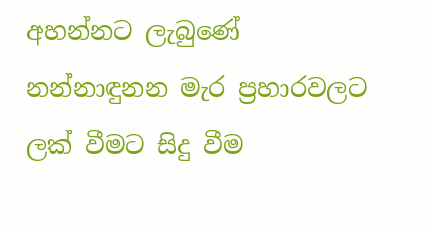අහන්නට ලැබුණේ නන්නාඳුනන මැර ප්‍රහාරවලට ලක් වීමට සිදු වීම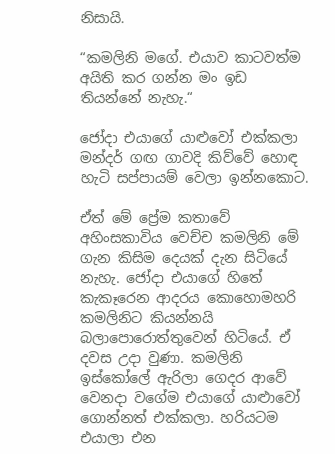නිසායි.

“කමලිනි මගේ. එයාව කාටවත්ම අයිති කර ගන්න මං ඉඩ තියන්නේ නැහැ.“

ජෝදා එයාගේ යාළුවෝ එක්කලා මන්දර් ගඟ ගාවදි කිව්වේ හොඳ හැටි සප්පායම් වෙලා ඉන්නකොට.

ඒත් මේ ප්‍රේම කතාවේ අහිංසකාවිය වෙච්ච කමලිනි මේ ගැන කිසිම දෙයක් දැන සිටියේ නැහැ. ජෝදා එයාගේ හිතේ කැකෑරෙන ආදරය කොහොමහරි කමලිනිට කියන්නයි බලාපොරොත්තුවෙන් හිටියේ. ඒ දවස උදා වුණා. කමලිනි ඉස්කෝලේ ඇරිලා ගෙදර ආවේ වෙනදා වගේම එයාගේ යාළුාවෝ ගොන්නත් එක්කලා. හරියටම එයාලා එන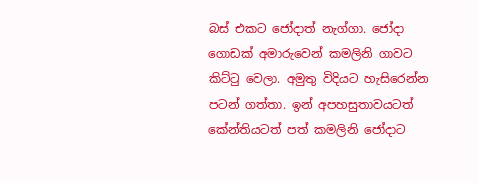බස් එකට ජෝදාත් නැග්ගා. ජෝදා ගොඩක් අමාරුවෙන් කමලිනි ගාවට කිට්ටු වෙලා. අමුතු විදියට හැසිරෙන්න පටන් ගත්තා. ඉන් අපහසුතාවයටත් කේන්තියටත් පත් කමලිනි ජෝදාට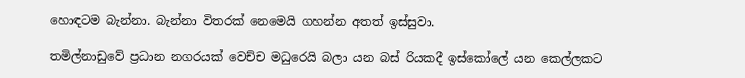හොඳටම බැන්නා. බැන්නා විතරක් නෙමෙයි ගහන්න අතත් ඉස්සුවා.

තමිල්නාඩුවේ ප්‍රධාන නගරයක් වෙච්ච මධුරෙයි බලා යන බස් රියකදී ඉස්කෝලේ යන කෙල්ලකට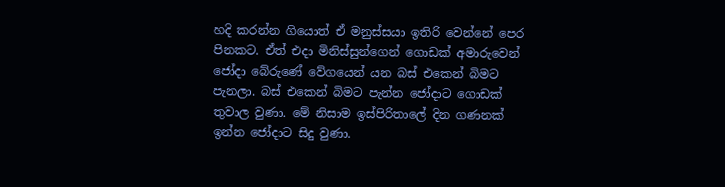හදි කරන්න ගියොත් ඒ මනුස්සයා ඉතිරි වෙන්නේ පෙර පිනකට. ඒත් එදා මිනිස්සුන්ගෙන් ගොඩක් අමාරුවෙන් ජෝදා බේරුණේ වේගයෙන් යන බස් එකෙන් බිමට පැනලා. බස් එකෙන් බිමට පැන්න ජෝදාට ගොඩක් තුවාල වුණා. මේ නිසාම ඉස්පිරිතාලේ දින ගණනක් ඉන්න ජෝදාට සිදු වුණා.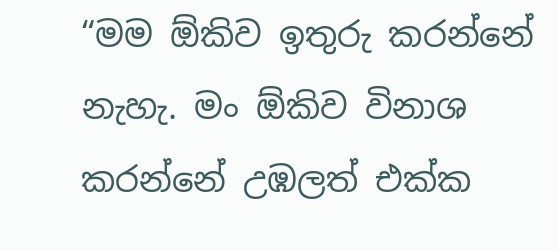“මම ඕකිව ඉතුරු කරන්නේ නැහැ. මං ඕකිව විනාශ කරන්නේ උඹලත් එක්ක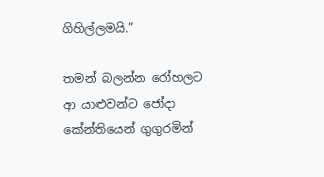ගිහිල්ලමයි.”

තමන් බලන්න රෝහලට ආ යාළුවන්ට ජෝදා කේන්තියෙන් ගුගුරමින්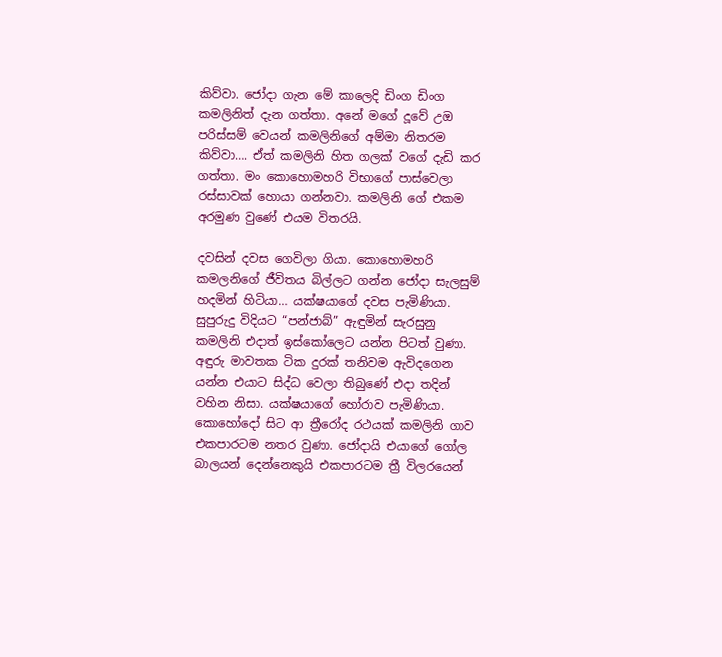කිව්වා. ජෝදා ගැන මේ කාලෙදි ඩිංග ඩිංග කමලිනිත් දැන ගත්තා. අනේ මගේ දූවේ උඔ පරිස්සම් වෙයන් කමලිනිගේ අම්මා නිතරම කිව්වා…. ඒත් කමලිනි හිත ගලක් වගේ දැඩි කර ගත්තා. මං කොහොමහරි විභාගේ පාස්වෙලා රස්සාවක් හොයා ගන්නවා. කමලිනි ගේ එකම අරමුණ වුණේ එයම විතරයි.

දවසින් දවස ගෙවිලා ගියා. කොහොමහරි කමලනිගේ ජීවිතය බිල්ලට ගන්න ජෝදා සැලසුම් හදමින් හිටියා… යක්ෂයාගේ දවස පැමිණියා. සුපුරුදු විදියට “පන්ජාබ්” ඇඳුමින් සැරසුනු කමලිනි එදාත් ඉස්කෝලෙට යන්න පිටත් වුණා. අඳුරු මාවතක ටික දුරක් තනිවම ඇවිදගෙන යන්න එයාට සිද්ධ වෙලා තිබුණේ එදා තදින් වහින නිසා. යක්ෂයාගේ හෝරාව පැමිණියා. කොහෝදෝ සිට ආ ත්‍රීරෝද රථයක් කමලිනි ගාව එකපාරටම නතර වුණා. ජෝදායි එයාගේ ගෝල බාලයන් දෙන්නෙකුයි එකපාරටම ත්‍රී විලරයෙන්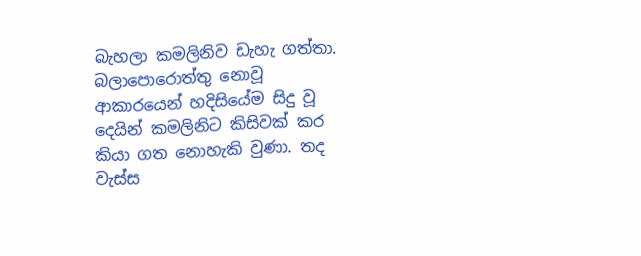බැහලා කමලිනිව ඩැහැ ගත්තා. බලාපොරොත්තු නොවූ ආකාරයෙන් හදිසියේම සිදු වූ දෙයින් කමලිනිට කිසිවක් කර කියා ගත නොහැකි වුණා. තද වැස්ස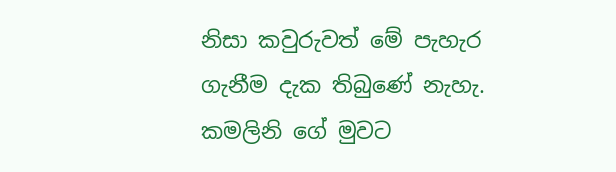නිසා කවුරුවත් මේ පැහැර ගැනීම දැක තිබුණේ නැහැ. කමලිනි ගේ මුවට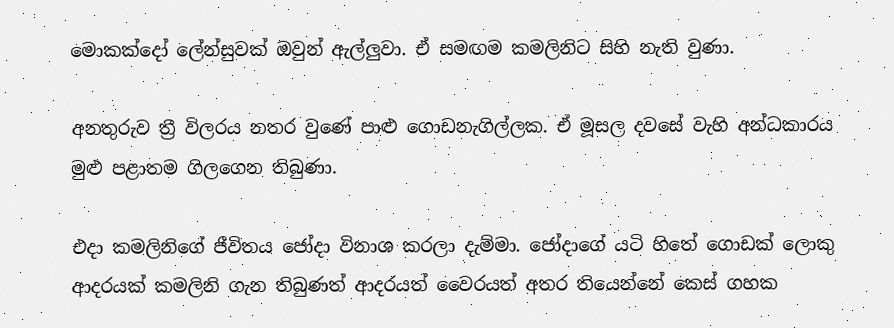මොකක්දෝ ලේන්සුවක් ඔවුන් ඇල්ලුවා. ඒ සමඟම කමලිනිට සිහි නැති වුණා.

අනතුරුව ත්‍රී විලරය නතර වුණේ පාළු ගොඩනැගිල්ලක. ඒ මූසල දවසේ වැහි අන්ධකාරය මුළු පළාතම ගිලගෙන තිබුණා.

එදා කමලිනිගේ ජීවිතය ජෝදා විනාශ කරලා දැම්මා. ජෝදාගේ යටි හිතේ ගොඩක් ලොකු ආදරයක් කමලිනි ගැන තිබුණත් ආදරයත් වෛරයත් අතර තියෙන්නේ කෙස් ගහක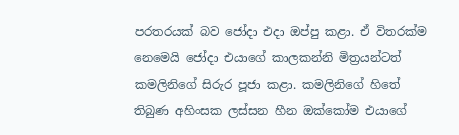පරතරයක් බව ජෝදා එදා ඔප්පු කළා. ඒ විතරක්ම නෙමෙයි ජෝදා එයාගේ කාලකන්නි මිත්‍රයන්ටත් කමලිනිගේ සිරුර පූජා කළා. කමලිනිගේ හිතේ තිබුණ අහිංසක ලස්සන හීන ඔක්කෝම එයාගේ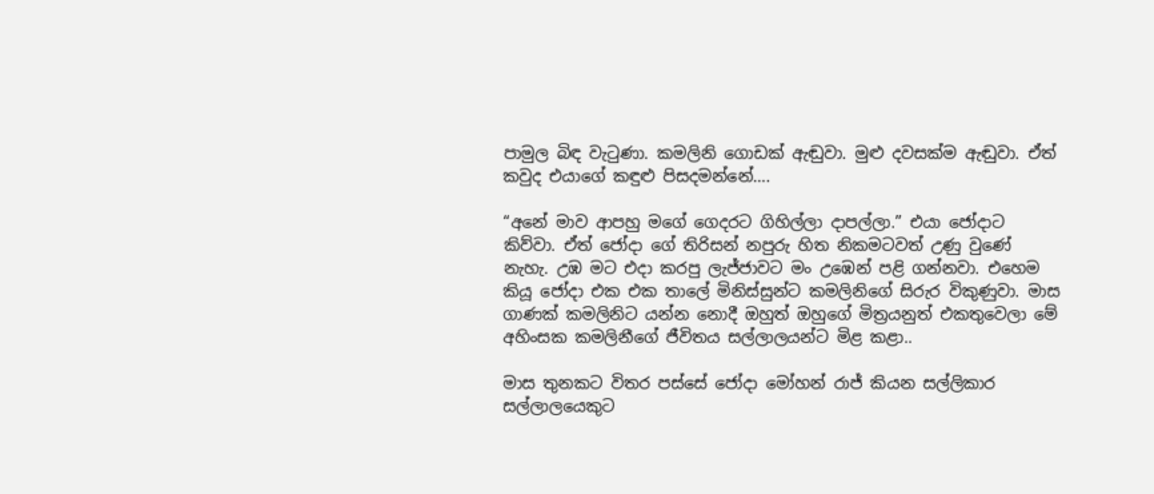පාමුල බිඳ වැටුණා. කමලිනි ගොඩක් ඇඬුවා. මුළු දවසක්ම ඇඬුවා. ඒත් කවුද එයාගේ කඳුළු පිසදමන්නේ….

“අනේ මාව ආපහු මගේ ගෙදරට ගිහිල්ලා දාපල්ලා.” එයා ජෝදාට කිව්වා. ඒත් ජෝදා ගේ තිරිසන් නපුරු හිත නිකමටවත් උණු වුණේ නැහැ. උඹ මට එදා කරපු ලැජ්ජාවට මං උඹෙන් පළි ගන්නවා. එහෙම කියූ ජෝදා එක එක තාලේ මිනිස්සුන්ට කමලිනිගේ සිරුර විකුණුවා. මාස ගාණක් කමලිනිට යන්න නොදී ඔහුත් ඔහුගේ මිත්‍රයනුත් එකතුවෙලා මේ අහිංසක කමලිනීගේ ජීවිතය සල්ලාලයන්ට මිළ කළා..

මාස තුනකට විතර පස්සේ ජෝදා මෝහන් රාජ් කියන සල්ලිකාර සල්ලාලයෙකුට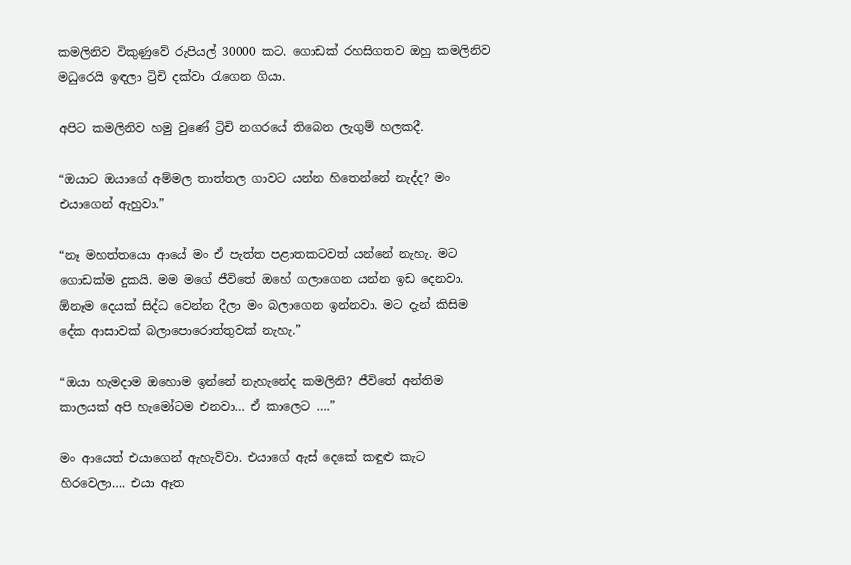කමලිනිව විකුණුවේ රුපියල් 30000 කට. ගොඩක් රහසිගතව ඔහු කමලිනිව මධුරෙයි ඉඳලා ට්‍රිචි දක්වා රැගෙන ගියා.

අපිට කමලිනිව හමු වුණේ ට්‍රිචි නගරයේ තිබෙන ලැගුම් හලකදී.

“ඔයාට ඔයාගේ අම්මල තාත්තල ගාවට යන්න හිතෙන්නේ නැද්ද? මං එයාගෙන් ඇහුවා.”

“නෑ මහත්තයො ආයේ මං ඒ පැත්ත පළාතකටවත් යන්නේ නැහැ. මට ගොඩක්ම දුකයි. මම මගේ ජීවිතේ ඔහේ ගලාගෙන යන්න ඉඩ දෙනවා. ඕනෑම දෙයක් සිද්ධ වෙන්න දීලා මං බලාගෙන ඉන්නවා. මට දැන් කිසිම දේක ආසාවක් බලාපොරොත්තුවක් නැහැ.”

“ඔයා හැමදාම ඔහොම ඉන්නේ නැහැනේද කමලිනි? ජීවිතේ අන්තිම කාලයක් අපි හැමෝටම එනවා… ඒ කාලෙට ….”

මං ආයෙත් එයාගෙන් ඇහැව්වා. එයාගේ ඇස් දෙකේ කඳුළු කැට හිරවෙලා…. එයා ඈත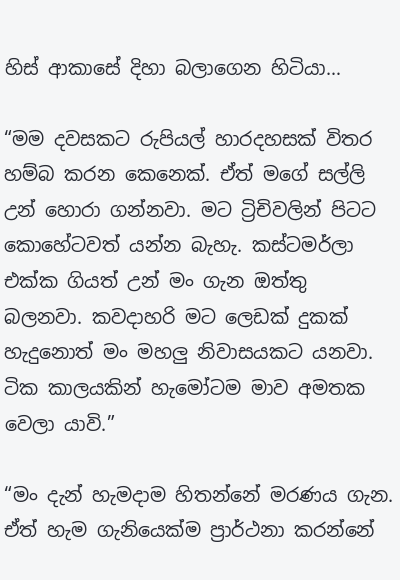හිස් ආකාසේ දිහා බලාගෙන හිටියා…

“මම දවසකට රුපියල් හාරදහසක් විතර හම්බ කරන කෙනෙක්. ඒත් මගේ සල්ලි උන් හොරා ගන්නවා. මට ට්‍රිචිවලින් පිටට කොහේටවත් යන්න බැහැ. කස්ටමර්ලා එක්ක ගියත් උන් මං ගැන ඔත්තු බලනවා. කවදාහරි මට ලෙඩක් දුකක් හැදුනොත් මං මහලු නිවාසයකට යනවා. ටික කාලයකින් හැමෝටම මාව අමතක වෙලා යාවි.”

“මං දැන් හැමදාම හිතන්නේ මරණය ගැන. ඒත් හැම ගැනියෙක්ම ප්‍රාර්ථනා කරන්නේ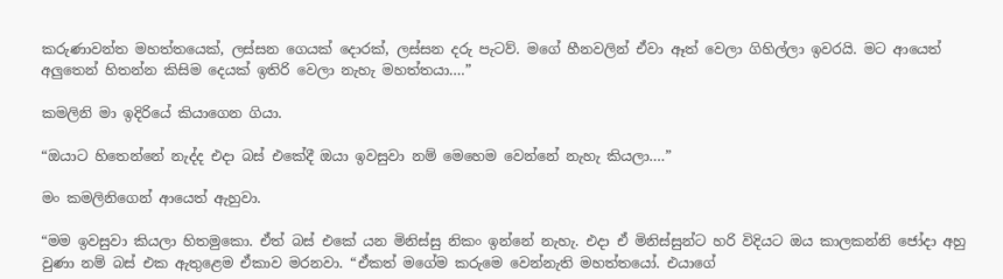කරුණාවන්ත මහත්තයෙක්, ලස්සන ගෙයක් දොරක්, ලස්සන දරු පැටව්. මගේ හීනවලින් ඒවා ඈත් වෙලා ගිහිල්ලා ඉවරයි. මට ආයෙත් අලුතෙන් හිතන්න කිසිම දෙයක් ඉතිරි වෙලා නැහැ මහත්තයා….”

කමලිනි මා ඉදිරියේ කියාගෙන ගියා.

“ඔයාට හිතෙන්නේ නැද්ද එදා බස් එකේදී ඔයා ඉවසුවා නම් මෙහෙම වෙන්නේ නැහැ කියලා….”

මං කමලිනිගෙන් ආයෙත් ඇහුවා.

“මම ඉවසුවා කියලා හිතමුකො. ඒත් බස් එකේ යන මිනිස්සු නිකං ඉන්නේ නැහැ. එදා ඒ මිනිස්සුන්ට හරි විදියට ඔය කාලකන්නි ජෝදා අහු වුණා නම් බස් එක ඇතුළෙම ඒකාව මරනවා. “ඒකත් මගේම කරුමෙ වෙන්නැති මහත්තයෝ. එයාගේ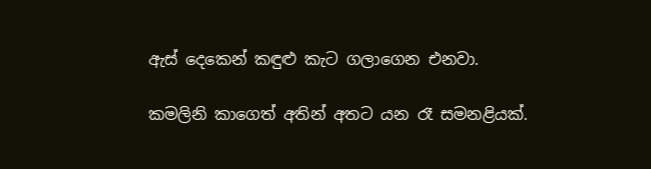ඇස් දෙකෙන් කඳුළු කැට ගලාගෙන එනවා.

කමලිනි කාගෙත් අතින් අතට යන රෑ සමනළියක්.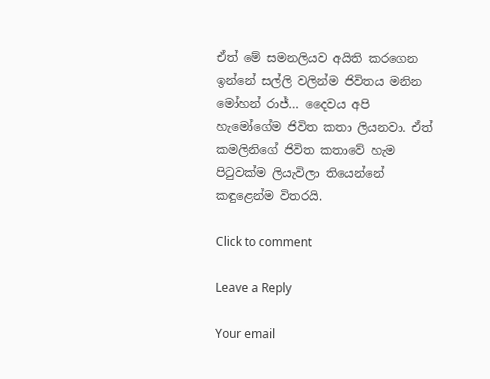ඒත් මේ සමනලියව අයිති කරගෙන ඉන්නේ සල්ලි වලින්ම ජිවිතය මනින මෝහන් රාජ්… දෛවය අපි හැමෝගේම ජිවිත කතා ලියනවා. ඒත් කමලිනිගේ ජිවිත කතාවේ හැම පිටුවක්ම ලියැවිලා තියෙන්නේ කඳුළෙන්ම විතරයි.

Click to comment

Leave a Reply

Your email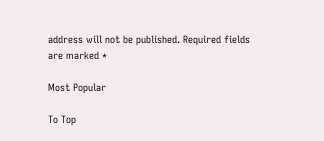address will not be published. Required fields are marked *

Most Popular

To Top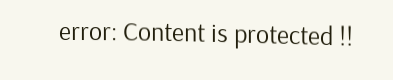error: Content is protected !!